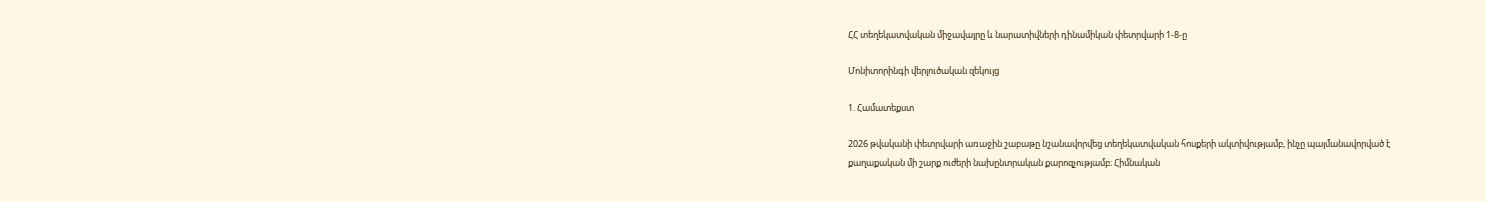ՀՀ տեղեկատվական միջավայրը և նարատիվների դինամիկան փետրվարի 1-8-ը

Մոնիտորինգի վերլուծական զեկույց

1. Համատեքստ

2026 թվականի փետրվարի առաջին շաբաթը նշանավորվեց տեղեկատվական հոսքերի ակտիվությամբ, ինչը պայմանավորված է քաղաքական մի շարք ուժերի նախընտրական քարոզչությամբ։ Հիմնական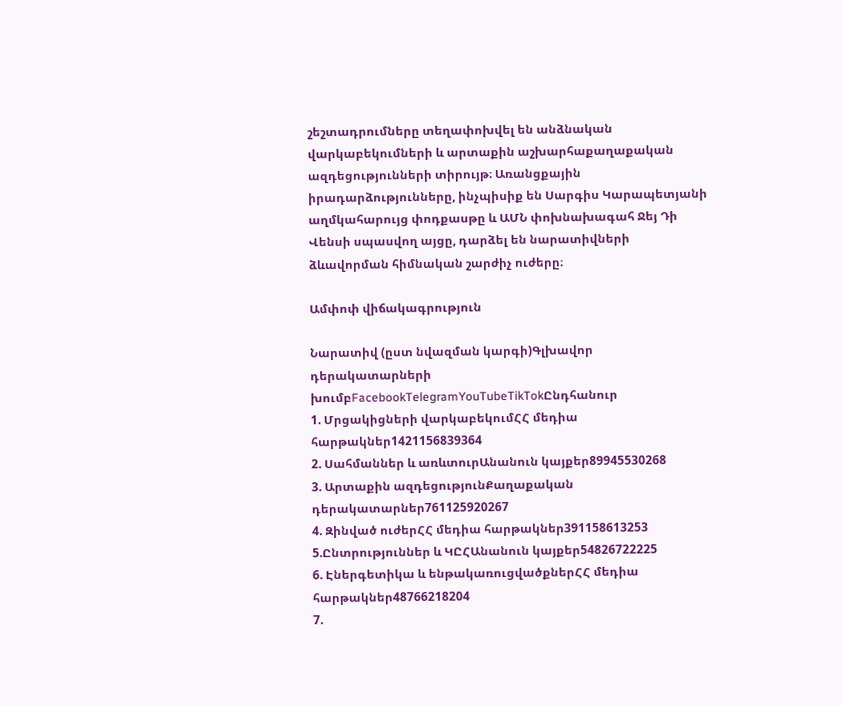շեշտադրումները տեղափոխվել են անձնական վարկաբեկումների և արտաքին աշխարհաքաղաքական ազդեցությունների տիրույթ։ Առանցքային իրադարձությունները, ինչպիսիք են Սարգիս Կարապետյանի աղմկահարույց փոդքասթը և ԱՄՆ փոխնախագահ Ջեյ Դի Վենսի սպասվող այցը, դարձել են նարատիվների ձևավորման հիմնական շարժիչ ուժերը։

Ամփոփ վիճակագրություն

Նարատիվ (ըստ նվազման կարգի)Գլխավոր դերակատարների խումբFacebookTelegramYouTubeTikTokԸնդհանուր
1. Մրցակիցների վարկաբեկումՀՀ մեդիա հարթակներ1421156839364
2. Սահմաններ և առևտուրԱնանուն կայքեր89945530268
3. Արտաքին ազդեցությունՔաղաքական դերակատարներ761125920267
4. Զինված ուժերՀՀ մեդիա հարթակներ391158613253
5.Ընտրություններ և ԿԸՀԱնանուն կայքեր54826722225
6. Էներգետիկա և ենթակառուցվածքներՀՀ մեդիա հարթակներ48766218204
7.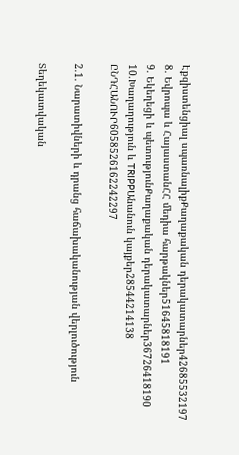Էքզիստենցիալ սպառնալիքՔաղաքական դերակատարներ42685532197
8. Եվրոպա և ՀայաստանՀՀ մեդիա հարթակներ51645818191
9. Եկեղեցի և պետությունՔաղաքական դերակատարներ36726418190
10.Խաղաղություն և TRIPPԱնանուն կայքեր28544214138
ԸՆԴՀԱՆՈՒՐ6058526162242297

2.1. Նարատիվների և դրանց հաճախականության վերլուծություն

Տեղեկատվական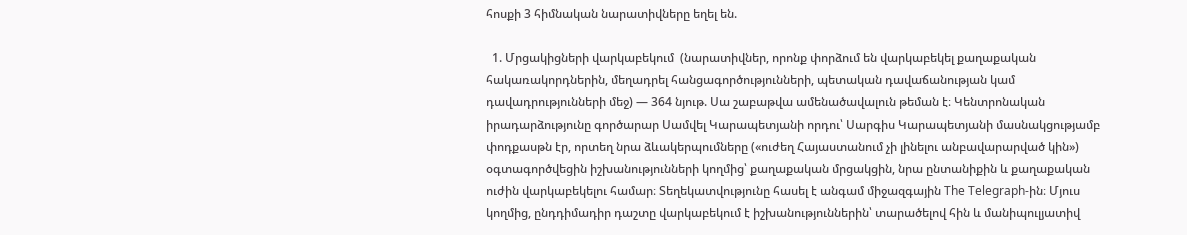հոսքի 3 հիմնական նարատիվները եղել են.

  1. Մրցակիցների վարկաբեկում  (նարատիվներ, որոնք փորձում են վարկաբեկել քաղաքական հակառակորդներին, մեղադրել հանցագործությունների, պետական դավաճանության կամ դավադրությունների մեջ) — 364 նյութ. Սա շաբաթվա ամենածավալուն թեման է։ Կենտրոնական իրադարձությունը գործարար Սամվել Կարապետյանի որդու՝ Սարգիս Կարապետյանի մասնակցությամբ փոդքասթն էր, որտեղ նրա ձևակերպումները («ուժեղ Հայաստանում չի լինելու անբավարարված կին») օգտագործվեցին իշխանությունների կողմից՝ քաղաքական մրցակցին, նրա ընտանիքին և քաղաքական ուժին վարկաբեկելու համար։ Տեղեկատվությունը հասել է անգամ միջազգային The Telegraph-ին։ Մյուս կողմից, ընդդիմադիր դաշտը վարկաբեկում է իշխանություններին՝ տարածելով հին և մանիպուլյատիվ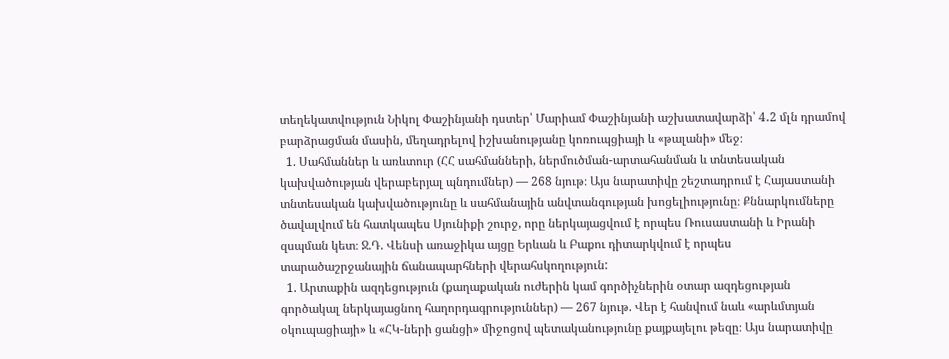տեղեկատվություն Նիկոլ Փաշինյանի դստեր՝ Մարիամ Փաշինյանի աշխատավարձի՝ 4․2 մլն դրամով բարձրացման մասին, մեղադրելով իշխանությանը կոռուպցիայի և «թալանի» մեջ։
  1. Սահմաններ և առևտուր (ՀՀ սահմանների, ներմուծման-արտահանման և տնտեսական կախվածության վերաբերյալ պնդումներ) — 268 նյութ։ Այս նարատիվը շեշտադրում է Հայաստանի տնտեսական կախվածությունը և սահմանային անվտանգության խոցելիությունը։ Քննարկումները ծավալվում են հատկապես Սյունիքի շուրջ, որը ներկայացվում է որպես Ռուսաստանի և Իրանի զսպման կետ։ Ջ.Դ. Վենսի առաջիկա այցը Երևան և Բաքու դիտարկվում է որպես տարածաշրջանային ճանապարհների վերահսկողություն:
  1. Արտաքին ազդեցություն (քաղաքական ուժերին կամ գործիչներին օտար ազդեցության գործակալ ներկայացնող հաղորդագրություններ) — 267 նյութ. Վեր է հանվում նաև «արևմտյան օկուպացիայի» և «ՀԿ-ների ցանցի» միջոցով պետականությունը քայքայելու թեզը։ Այս նարատիվը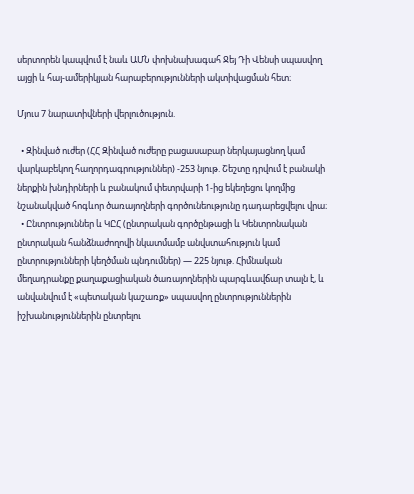սերտորեն կապվում է նաև ԱՄՆ փոխնախագահ Ջեյ Դի Վենսի սպասվող այցի և հայ-ամերիկյան հարաբերությունների ակտիվացման հետ։

Մյուս 7 նարատիվների վերլուծություն.

  • Զինված ուժեր (ՀՀ Զինված ուժերը բացասաբար ներկայացնող կամ վարկաբեկող հաղորդագրություններ) -253 նյութ. Շեշտը դրվում է բանակի ներքին խնդիրների և բանակում փետրվարի 1-ից եկեղեցու կողմից նշանակված հոգևոր ծառայողների գործունեությունը դադարեցվելու վրա։
  • Ընտրություններ և ԿԸՀ (ընտրական գործընթացի և Կենտրոնական ընտրական հանձնաժողովի նկատմամբ անվստահություն կամ ընտրությունների կեղծման պնդումներ) — 225 նյութ. Հիմնական մեղադրանքը քաղաքացիական ծառայողներին պարգևավճար տալն է, և անվանվում է «պետական կաշառք» սպասվող ընտրություններին իշխանություններին ընտրելու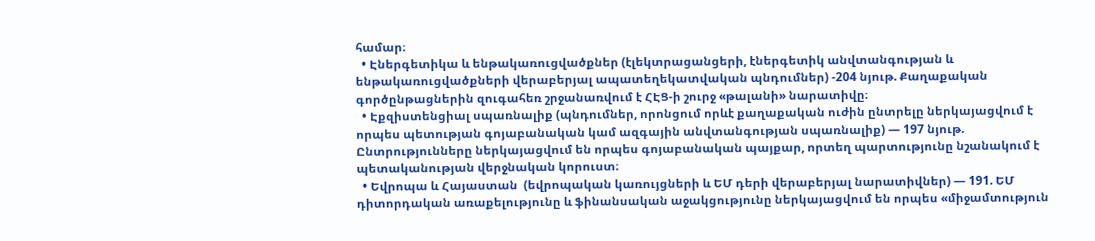համար։
  • Էներգետիկա և ենթակառուցվածքներ (էլեկտրացանցերի, էներգետիկ անվտանգության և ենթակառուցվածքների վերաբերյալ ապատեղեկատվական պնդումներ) -204 նյութ. Քաղաքական գործընթացներին զուգահեռ շրջանառվում է ՀԷՑ-ի շուրջ «թալանի» նարատիվը։
  • Էքզիստենցիալ սպառնալիք (պնդումներ, որոնցում որևէ քաղաքական ուժին ընտրելը ներկայացվում է որպես պետության գոյաբանական կամ ազգային անվտանգության սպառնալիք) — 197 նյութ. Ընտրությունները ներկայացվում են որպես գոյաբանական պայքար, որտեղ պարտությունը նշանակում է պետականության վերջնական կորուստ։
  • Եվրոպա և Հայաստան  (եվրոպական կառույցների և ԵՄ դերի վերաբերյալ նարատիվներ) — 191. ԵՄ դիտորդական առաքելությունը և ֆինանսական աջակցությունը ներկայացվում են որպես «միջամտություն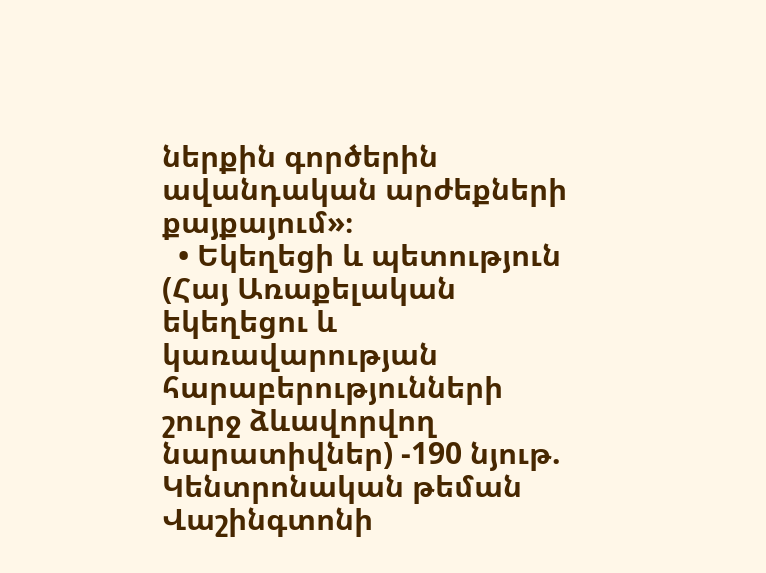ներքին գործերին ավանդական արժեքների քայքայում»։
  • Եկեղեցի և պետություն (Հայ Առաքելական եկեղեցու և կառավարության հարաբերությունների շուրջ ձևավորվող նարատիվներ) -190 նյութ. Կենտրոնական թեման Վաշինգտոնի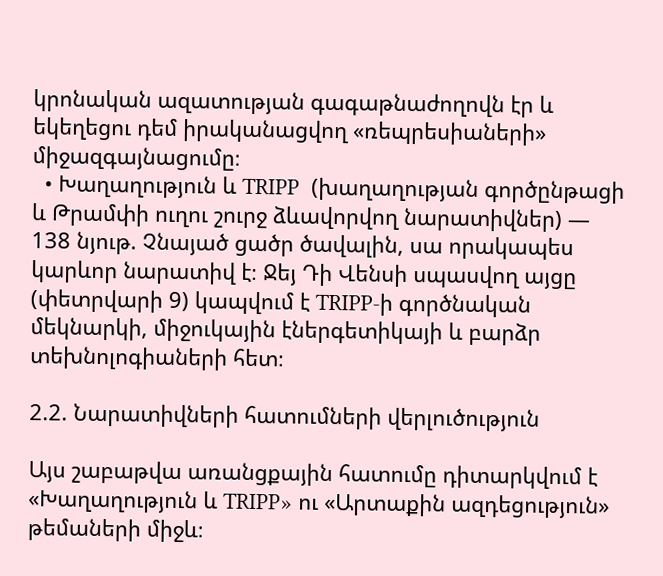կրոնական ազատության գագաթնաժողովն էր և եկեղեցու դեմ իրականացվող «ռեպրեսիաների» միջազգայնացումը։
  • Խաղաղություն և TRIPP  (խաղաղության գործընթացի և Թրամփի ուղու շուրջ ձևավորվող նարատիվներ) — 138 նյութ. Չնայած ցածր ծավալին, սա որակապես կարևոր նարատիվ է։ Ջեյ Դի Վենսի սպասվող այցը (փետրվարի 9) կապվում է TRIPP-ի գործնական մեկնարկի, միջուկային էներգետիկայի և բարձր տեխնոլոգիաների հետ։

2.2. Նարատիվների հատումների վերլուծություն

Այս շաբաթվա առանցքային հատումը դիտարկվում է «Խաղաղություն և TRIPP» ու «Արտաքին ազդեցություն» թեմաների միջև։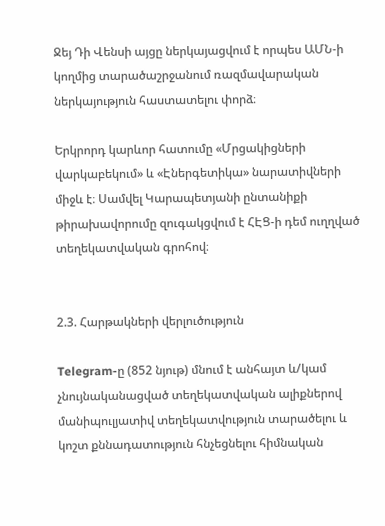Ջեյ Դի Վենսի այցը ներկայացվում է որպես ԱՄՆ-ի կողմից տարածաշրջանում ռազմավարական ներկայություն հաստատելու փորձ։

Երկրորդ կարևոր հատումը «Մրցակիցների վարկաբեկում» և «Էներգետիկա» նարատիվների միջև է։ Սամվել Կարապետյանի ընտանիքի թիրախավորումը զուգակցվում է ՀԷՑ-ի դեմ ուղղված տեղեկատվական գրոհով։


2.3. Հարթակների վերլուծություն

Telegram-ը (852 նյութ) մնում է անհայտ և/կամ չնույնականացված տեղեկատվական ալիքներով մանիպուլյատիվ տեղեկատվություն տարածելու և  կոշտ քննադատություն հնչեցնելու հիմնական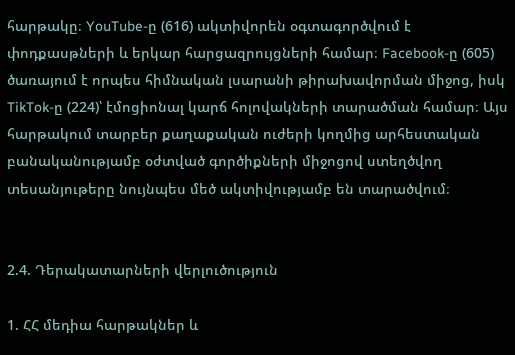հարթակը։ YouTube-ը (616) ակտիվորեն օգտագործվում է փոդքասթների և երկար հարցազրույցների համար։ Facebook-ը (605) ծառայում է որպես հիմնական լսարանի թիրախավորման միջոց, իսկ TikTok-ը (224)՝ էմոցիոնալ կարճ հոլովակների տարածման համար։ Այս հարթակում տարբեր քաղաքական ուժերի կողմից արհեստական բանականությամբ օժտված գործիքների միջոցով ստեղծվող տեսանյութերը նույնպես մեծ ակտիվությամբ են տարածվում։


2.4. Դերակատարների վերլուծություն

1. ՀՀ մեդիա հարթակներ և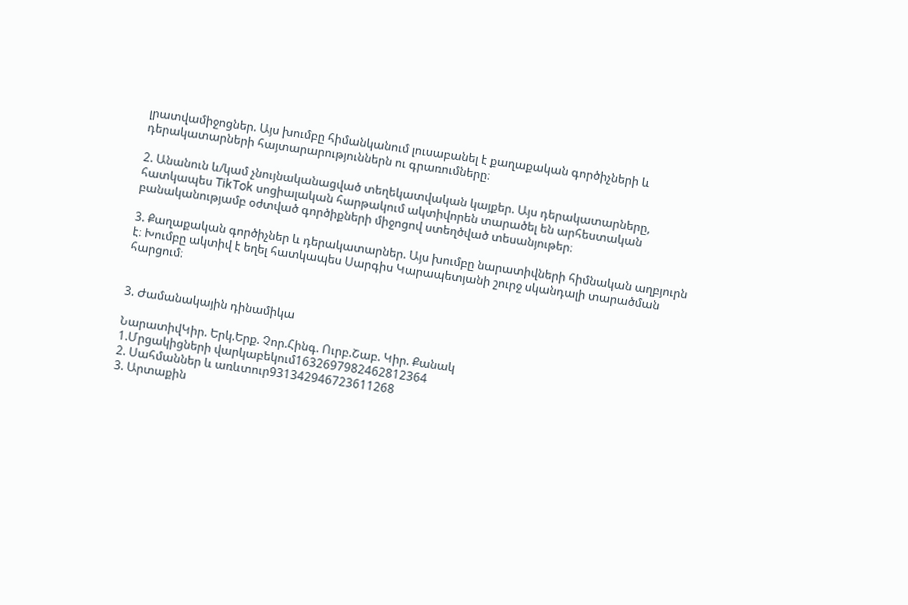լրատվամիջոցներ. Այս խումբը հիմանկանում լուսաբանել է քաղաքական գործիչների և դերակատարների հայտարարություններն ու գրառումները։

2. Անանուն և/կամ չնույնականացված տեղեկատվական կայքեր. Այս դերակատարները, հատկապես TikTok սոցիալական հարթակում ակտիվորեն տարածել են արհեստական բանականությամբ օժտված գործիքների միջոցով ստեղծված տեսանյութեր։

3. Քաղաքական գործիչներ և դերակատարներ. Այս խումբը նարատիվների հիմնական աղբյուրն է։ Խումբը ակտիվ է եղել հատկապես Սարգիս Կարապետյանի շուրջ սկանդալի տարածման հարցում։


3. Ժամանակային դինամիկա

ՆարատիվԿիր. Երկ.Երք. Չոր.Հինգ. Ուրբ.Շաբ. Կիր. Քանակ
1.Մրցակիցների վարկաբեկում1632697982462812364
2. Սահմաններ և առևտուր931342946723611268
3. Արտաքին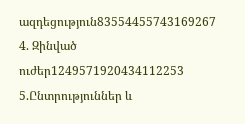ազդեցություն83554455743169267
4. Զինված ուժեր1249571920434112253
5.Ընտրություններ և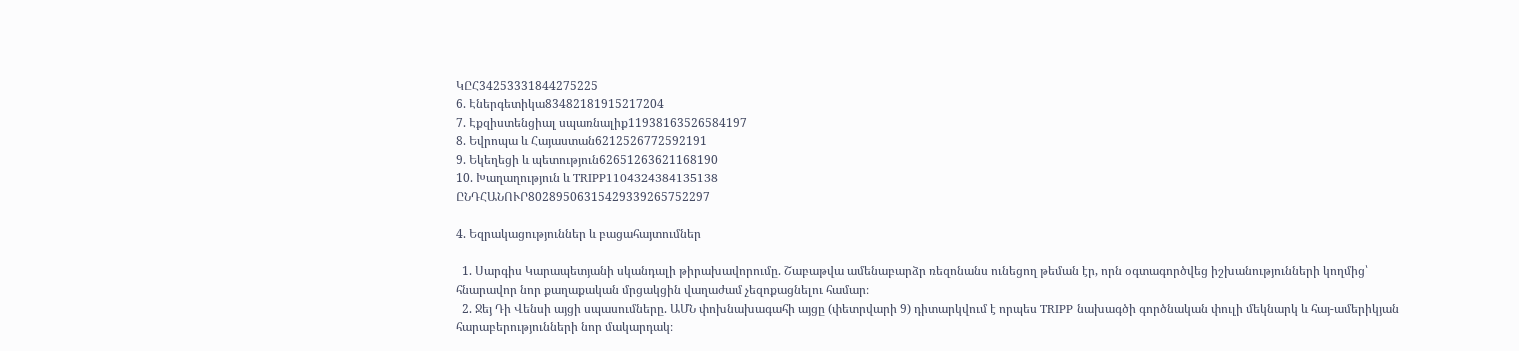ԿԸՀ34253331844275225
6. Էներգետիկա83482181915217204
7. Էքզիստենցիալ սպառնալիք11938163526584197
8. Եվրոպա և Հայաստան6212526772592191
9. Եկեղեցի և պետություն62651263621168190
10. Խաղաղություն և TRIPP1104324384135138
ԸՆԴՀԱՆՈՒՐ80289506315429339265752297

4. Եզրակացություններ և բացահայտումներ

  1. Սարգիս Կարապետյանի սկանդալի թիրախավորումը. Շաբաթվա ամենաբարձր ռեզոնանս ունեցող թեման էր, որն օգտագործվեց իշխանությունների կողմից՝ հնարավոր նոր քաղաքական մրցակցին վաղաժամ չեզոքացնելու համար։
  2. Ջեյ Դի Վենսի այցի սպասումները. ԱՄՆ փոխնախագահի այցը (փետրվարի 9) դիտարկվում է որպես TRIPP նախագծի գործնական փուլի մեկնարկ և հայ-ամերիկյան հարաբերությունների նոր մակարդակ։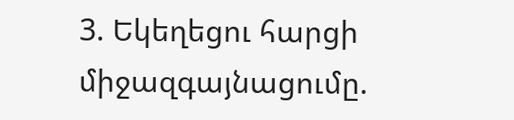3. Եկեղեցու հարցի միջազգայնացումը.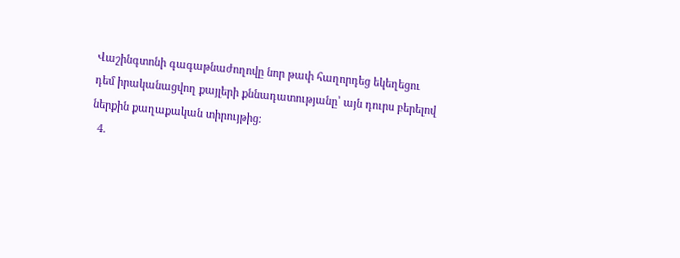Վաշինգտոնի գագաթնաժողովը նոր թափ հաղորդեց եկեղեցու դեմ իրականացվող քայլերի քննադատությանը՝ այն դուրս բերելով ներքին քաղաքական տիրույթից։
  4.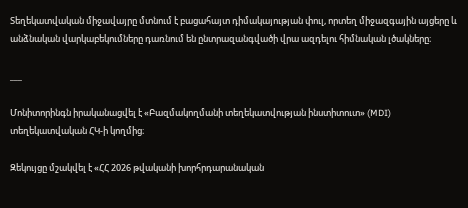Տեղեկատվական միջավայրը մտնում է բացահայտ դիմակայության փուլ, որտեղ միջազգային այցերը և անձնական վարկաբեկումները դառնում են ընտրազանգվածի վրա ազդելու հիմնական լծակները։

___

Մոնիտորինգն իրականացվել է «Բազմակողմանի տեղեկատվության ինստիտուտ» (MDI) տեղեկատվական ՀԿ-ի կողմից։

Զեկույցը մշակվել է «ՀՀ 2026 թվականի խորհրդարանական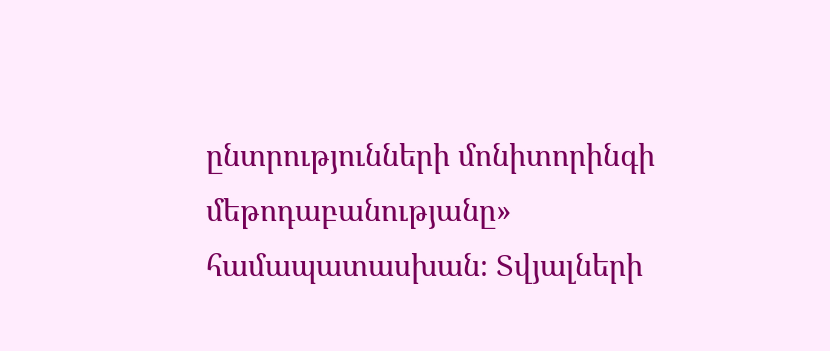ընտրությունների մոնիտորինգի մեթոդաբանությանը» համապատասխան։ Տվյալների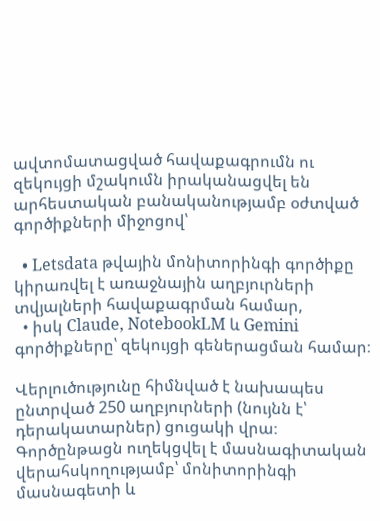ավտոմատացված հավաքագրումն ու զեկույցի մշակումն իրականացվել են արհեստական բանականությամբ օժտված գործիքների միջոցով՝

  • Letsdata թվային մոնիտորինգի գործիքը կիրառվել է առաջնային աղբյուրների տվյալների հավաքագրման համար,
  • իսկ Claude, NotebookLM և Gemini գործիքները՝ զեկույցի գեներացման համար։

Վերլուծությունը հիմնված է նախապես ընտրված 250 աղբյուրների (նույնն է՝ դերակատարներ) ցուցակի վրա։ Գործընթացն ուղեկցվել է մասնագիտական վերահսկողությամբ՝ մոնիտորինգի մասնագետի և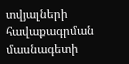տվյալների հավաքագրման մասնագետի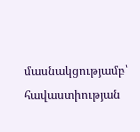մասնակցությամբ՝ հավաստիության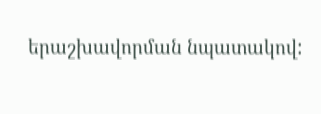երաշխավորման նպատակով: